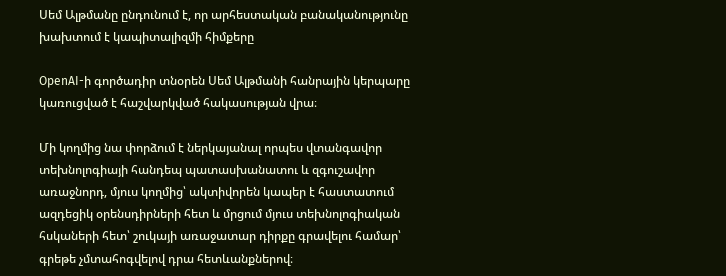Սեմ Ալթմանը ընդունում է, որ արհեստական բանականությունը խախտում է կապիտալիզմի հիմքերը

OpenAI-ի գործադիր տնօրեն Սեմ Ալթմանի հանրային կերպարը կառուցված է հաշվարկված հակասության վրա։

Մի կողմից նա փորձում է ներկայանալ որպես վտանգավոր տեխնոլոգիայի հանդեպ պատասխանատու և զգուշավոր առաջնորդ, մյուս կողմից՝ ակտիվորեն կապեր է հաստատում ազդեցիկ օրենսդիրների հետ և մրցում մյուս տեխնոլոգիական հսկաների հետ՝ շուկայի առաջատար դիրքը գրավելու համար՝ գրեթե չմտահոգվելով դրա հետևանքներով։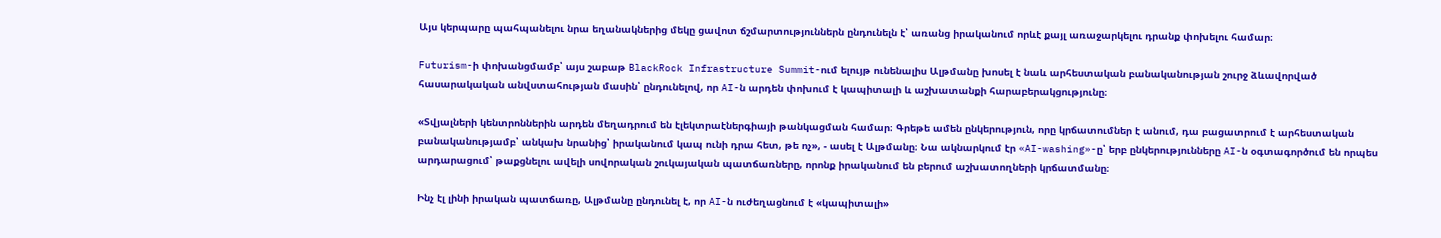Այս կերպարը պահպանելու նրա եղանակներից մեկը ցավոտ ճշմարտություններն ընդունելն է՝ առանց իրականում որևէ քայլ առաջարկելու դրանք փոխելու համար։

Futurism-ի փոխանցմամբ՝ այս շաբաթ BlackRock Infrastructure Summit-ում ելույթ ունենալիս Ալթմանը խոսել է նաև արհեստական բանականության շուրջ ձևավորված հասարակական անվստահության մասին՝ ընդունելով, որ AI-ն արդեն փոխում է կապիտալի և աշխատանքի հարաբերակցությունը։

«Տվյալների կենտրոններին արդեն մեղադրում են էլեկտրաէներգիայի թանկացման համար։ Գրեթե ամեն ընկերություն, որը կրճատումներ է անում, դա բացատրում է արհեստական բանականությամբ՝ անկախ նրանից՝ իրականում կապ ունի դրա հետ, թե ոչ», - ասել է Ալթմանը։ Նա ակնարկում էր «AI-washing»-ը՝ երբ ընկերությունները AI-ն օգտագործում են որպես արդարացում՝ թաքցնելու ավելի սովորական շուկայական պատճառները, որոնք իրականում են բերում աշխատողների կրճատմանը։

Ինչ էլ լինի իրական պատճառը, Ալթմանը ընդունել է, որ AI-ն ուժեղացնում է «կապիտալի»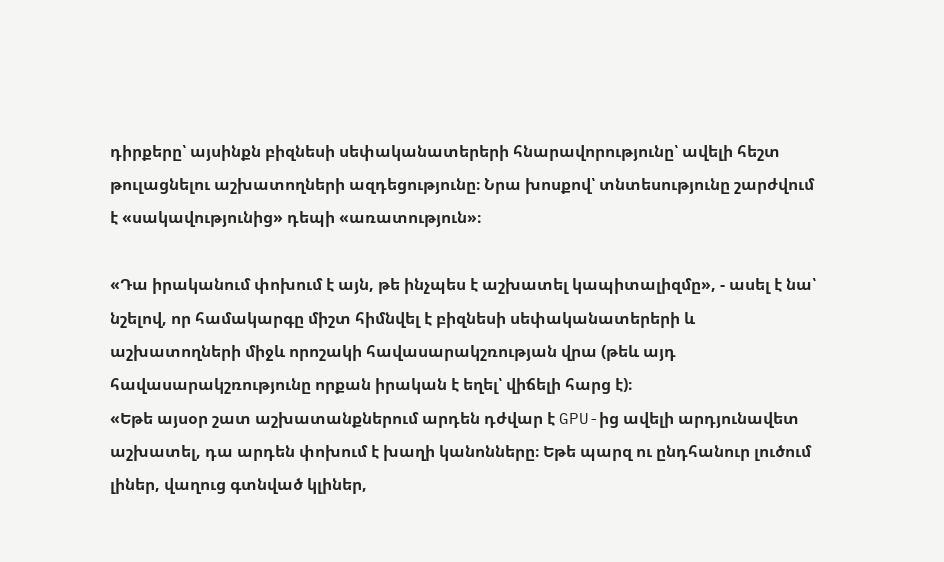դիրքերը՝ այսինքն բիզնեսի սեփականատերերի հնարավորությունը՝ ավելի հեշտ թուլացնելու աշխատողների ազդեցությունը։ Նրա խոսքով՝ տնտեսությունը շարժվում է «սակավությունից» դեպի «առատություն»։

«Դա իրականում փոխում է այն, թե ինչպես է աշխատել կապիտալիզմը», - ասել է նա՝ նշելով, որ համակարգը միշտ հիմնվել է բիզնեսի սեփականատերերի և աշխատողների միջև որոշակի հավասարակշռության վրա (թեև այդ հավասարակշռությունը որքան իրական է եղել՝ վիճելի հարց է)։
«Եթե այսօր շատ աշխատանքներում արդեն դժվար է GPU-ից ավելի արդյունավետ աշխատել, դա արդեն փոխում է խաղի կանոնները։ Եթե պարզ ու ընդհանուր լուծում լիներ, վաղուց գտնված կլիներ,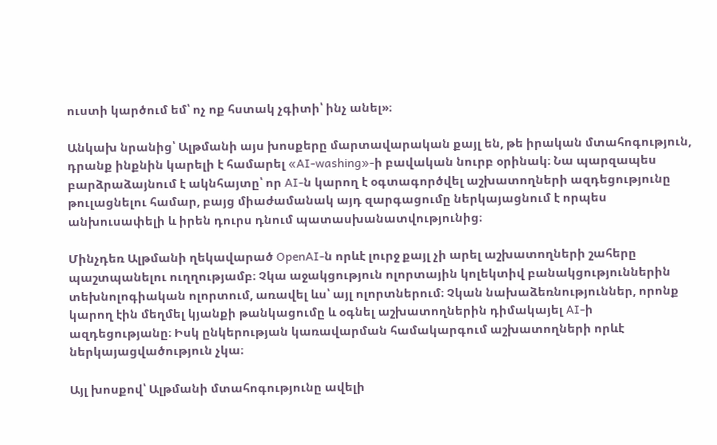ուստի կարծում եմ՝ ոչ ոք հստակ չգիտի՝ ինչ անել»։

Անկախ նրանից՝ Ալթմանի այս խոսքերը մարտավարական քայլ են, թե իրական մտահոգություն, դրանք ինքնին կարելի է համարել «AI-washing»-ի բավական նուրբ օրինակ։ Նա պարզապես բարձրաձայնում է ակնհայտը՝ որ AI-ն կարող է օգտագործվել աշխատողների ազդեցությունը թուլացնելու համար, բայց միաժամանակ այդ զարգացումը ներկայացնում է որպես անխուսափելի և իրեն դուրս դնում պատասխանատվությունից։

Մինչդեռ Ալթմանի ղեկավարած OpenAI-ն որևէ լուրջ քայլ չի արել աշխատողների շահերը պաշտպանելու ուղղությամբ։ Չկա աջակցություն ոլորտային կոլեկտիվ բանակցություններին տեխնոլոգիական ոլորտում, առավել ևս՝ այլ ոլորտներում։ Չկան նախաձեռնություններ, որոնք կարող էին մեղմել կյանքի թանկացումը և օգնել աշխատողներին դիմակայել AI-ի ազդեցությանը։ Իսկ ընկերության կառավարման համակարգում աշխատողների որևէ ներկայացվածություն չկա։

Այլ խոսքով՝ Ալթմանի մտահոգությունը ավելի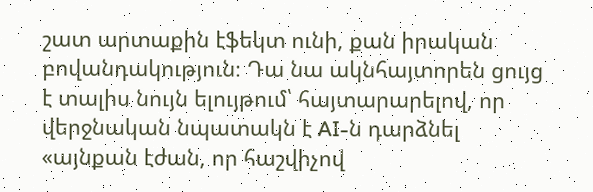շատ արտաքին էֆեկտ ունի, քան իրական բովանդակություն։ Դա նա ակնհայտորեն ցույց է տալիս նույն ելույթում՝ հայտարարելով, որ վերջնական նպատակն է AI-ն դարձնել «այնքան էժան, որ հաշվիչով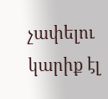չափելու կարիք էլ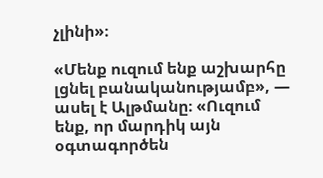չլինի»։

«Մենք ուզում ենք աշխարհը լցնել բանականությամբ», — ասել է Ալթմանը։ «Ուզում ենք, որ մարդիկ այն օգտագործեն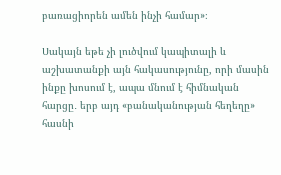բառացիորեն ամեն ինչի համար»։

Սակայն եթե չի լուծվում կապիտալի և աշխատանքի այն հակասությունը, որի մասին ինքը խոսում է, ապա մնում է հիմնական հարցը․ երբ այդ «բանականության հեղեղը» հասնի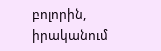բոլորին, իրականում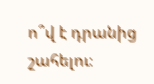ո՞վ է դրանից շահելու։